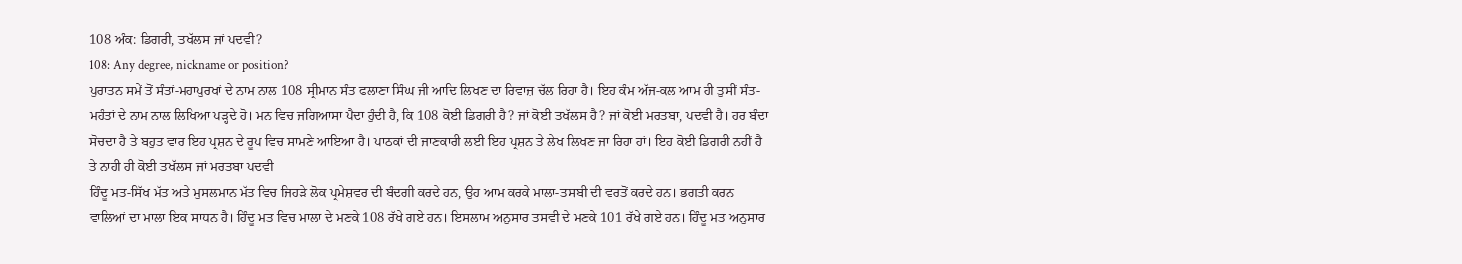108 ਅੰਕ: ਡਿਗਰੀ, ਤਖੱਲਸ ਜਾਂ ਪਦਵੀ?
108: Any degree, nickname or position?
ਪੁਰਾਤਨ ਸਮੇਂ ਤੋਂ ਸੰਤਾਂ-ਮਹਾਪੁਰਖਾਂ ਦੇ ਨਾਮ ਨਾਲ 108 ਸ੍ਰੀਮਾਨ ਸੰਤ ਫਲਾਣਾ ਸਿੰਘ ਜੀ ਆਦਿ ਲਿਖਣ ਦਾ ਰਿਵਾਜ਼ ਚੱਲ ਰਿਹਾ ਹੈ। ਇਹ ਕੰਮ ਅੱਜ-ਕਲ ਆਮ ਹੀ ਤੁਸੀਂ ਸੰਤ-ਮਹੰਤਾਂ ਦੇ ਨਾਮ ਨਾਲ ਲਿਖਿਆ ਪੜ੍ਹਦੇ ਹੋ। ਮਨ ਵਿਚ ਜਗਿਆਸਾ ਪੈਦਾ ਹੁੰਦੀ ਹੈ, ਕਿ 108 ਕੋਈ ਡਿਗਰੀ ਹੈ? ਜਾਂ ਕੋਈ ਤਖੱਲਸ ਹੈ? ਜਾਂ ਕੋਈ ਮਰਤਬਾ, ਪਦਵੀ ਹੈ। ਹਰ ਬੰਦਾ ਸੋਚਦਾ ਹੈ ਤੇ ਬਹੁਤ ਵਾਰ ਇਹ ਪ੍ਰਸ਼ਨ ਦੇ ਰੂਪ ਵਿਚ ਸਾਮਣੇ ਆਇਆ ਹੈ। ਪਾਠਕਾਂ ਦੀ ਜਾਣਕਾਰੀ ਲਈ ਇਹ ਪ੍ਰਸ਼ਨ ਤੇ ਲੇਖ ਲਿਖਣ ਜਾ ਰਿਹਾ ਹਾਂ। ਇਹ ਕੋਈ ਡਿਗਰੀ ਨਹੀਂ ਹੈ ਤੇ ਨਾਹੀ ਹੀ ਕੋਈ ਤਖੱਲਸ ਜਾਂ ਮਰਤਬਾ ਪਦਵੀ
ਹਿੰਦੂ ਮਤ-ਸਿੱਖ ਮੱਤ ਅਤੇ ਮੁਸਲਮਾਨ ਮੱਤ ਵਿਚ ਜਿਹੜੇ ਲੋਕ ਪ੍ਰਮੇਸ਼ਵਰ ਦੀ ਬੰਦਗੀ ਕਰਦੇ ਹਨ, ਉਹ ਆਮ ਕਰਕੇ ਮਾਲਾ-ਤਸਬੀ ਦੀ ਵਰਤੋਂ ਕਰਦੇ ਹਨ। ਭਗਤੀ ਕਰਨ ਵਾਲਿਆਂ ਦਾ ਮਾਲਾ ਇਕ ਸਾਧਨ ਹੈ। ਹਿੰਦੂ ਮਤ ਵਿਚ ਮਾਲਾ ਦੇ ਮਣਕੇ 108 ਰੱਖੇ ਗਏ ਹਨ। ਇਸਲਾਮ ਅਨੁਸਾਰ ਤਸਵੀ ਦੇ ਮਣਕੇ 101 ਰੱਖੇ ਗਏ ਹਨ। ਹਿੰਦੂ ਮਤ ਅਨੁਸਾਰ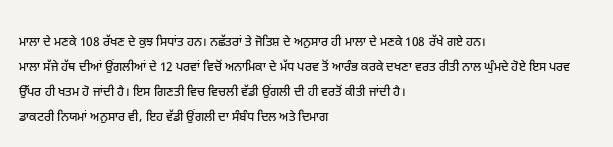ਮਾਲਾ ਦੇ ਮਣਕੇ 108 ਰੱਖਣ ਦੇ ਕੁਝ ਸਿਧਾਂਤ ਹਨ। ਨਛੱਤਰਾਂ ਤੇ ਜੋਤਿਸ਼ ਦੇ ਅਨੁਸਾਰ ਹੀ ਮਾਲਾ ਦੇ ਮਣਕੇ 108 ਰੱਖੇ ਗਏ ਹਨ।
ਮਾਲਾ ਸੱਜੇ ਹੱਥ ਦੀਆਂ ਉਂਗਲੀਆਂ ਦੇ 12 ਪਰਵਾਂ ਵਿਚੋਂ ਅਨਾਮਿਕਾ ਦੇ ਮੱਧ ਪਰਵ ਤੋਂ ਆਰੰਭ ਕਰਕੇ ਦਖਣਾ ਵਰਤ ਰੀਤੀ ਨਾਲ ਘੁੰਮਦੇ ਹੋਏ ਇਸ ਪਰਵ ਉੱਪਰ ਹੀ ਖਤਮ ਹੋ ਜਾਂਦੀ ਹੈ। ਇਸ ਗਿਣਤੀ ਵਿਚ ਵਿਚਲੀ ਵੱਡੀ ਉਂਗਲੀ ਦੀ ਹੀ ਵਰਤੋਂ ਕੀਤੀ ਜਾਂਦੀ ਹੈ।
ਡਾਕਟਰੀ ਨਿਯਮਾਂ ਅਨੁਸਾਰ ਵੀ, ਇਹ ਵੱਡੀ ਉਂਗਲੀ ਦਾ ਸੰਬੰਧ ਦਿਲ ਅਤੇ ਦਿਮਾਗ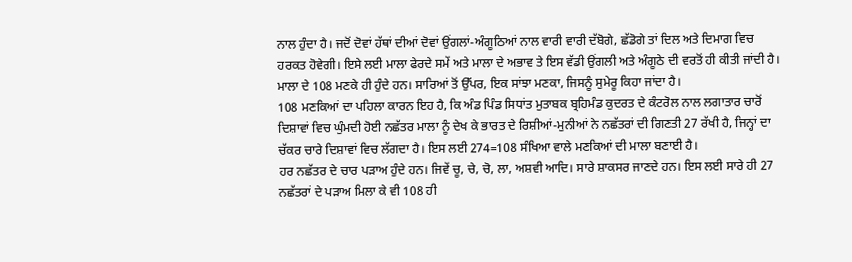ਨਾਲ ਹੁੰਦਾ ਹੈ। ਜਦੋਂ ਦੋਵਾਂ ਹੱਥਾਂ ਦੀਆਂ ਦੋਵਾਂ ਉਂਗਲਾਂ-ਅੰਗੂਠਿਆਂ ਨਾਲ ਵਾਰੀ ਵਾਰੀ ਦੱਬੋਗੇ, ਛੱਡੋਗੇ ਤਾਂ ਦਿਲ ਅਤੇ ਦਿਮਾਗ ਵਿਚ ਹਰਕਤ ਹੋਵੇਗੀ। ਇਸੇ ਲਈ ਮਾਲਾ ਫੇਰਦੇ ਸਮੇਂ ਅਤੇ ਮਾਲਾ ਦੇ ਅਭਾਵ ਤੇ ਇਸ ਵੱਡੀ ਉਂਗਲੀ ਅਤੇ ਅੰਗੂਠੇ ਦੀ ਵਰਤੋਂ ਹੀ ਕੀਤੀ ਜਾਂਦੀ ਹੈ। ਮਾਲਾ ਦੇ 108 ਮਣਕੇ ਹੀ ਹੁੰਦੇ ਹਨ। ਸਾਰਿਆਂ ਤੋਂ ਉੱਪਰ, ਇਕ ਸਾਂਝਾ ਮਣਕਾ, ਜਿਸਨੂੰ ਸੁਮੇਰੂ ਕਿਹਾ ਜਾਂਦਾ ਹੈ।
108 ਮਣਕਿਆਂ ਦਾ ਪਹਿਲਾ ਕਾਰਨ ਇਹ ਹੈ, ਕਿ ਅੰਡ ਪਿੰਡ ਸਿਧਾਂਤ ਮੁਤਾਬਕ ਬ੍ਰਹਿਮੰਡ ਕੁਦਰਤ ਦੇ ਕੰਟਰੋਲ ਨਾਲ ਲਗਾਤਾਰ ਚਾਰੋਂ ਦਿਸ਼ਾਵਾਂ ਵਿਚ ਘੁੰਮਦੀ ਹੋਈ ਨਛੱਤਰ ਮਾਲਾ ਨੂੰ ਦੇਖ ਕੇ ਭਾਰਤ ਦੇ ਰਿਸ਼ੀਆਂ-ਮੁਨੀਆਂ ਨੇ ਨਛੱਤਰਾਂ ਦੀ ਗਿਣਤੀ 27 ਰੱਖੀ ਹੈ, ਜਿਨ੍ਹਾਂ ਦਾ ਚੱਕਰ ਚਾਰੇ ਦਿਸ਼ਾਵਾਂ ਵਿਚ ਲੱਗਦਾ ਹੈ। ਇਸ ਲਈ 274=108 ਸੰਖਿਆ ਵਾਲੇ ਮਣਕਿਆਂ ਦੀ ਮਾਲਾ ਬਣਾਈ ਹੈ।
ਹਰ ਨਛੱਤਰ ਦੇ ਚਾਰ ਪੜਾਅ ਹੁੰਦੇ ਹਨ। ਜਿਵੇਂ ਚੂ, ਚੇ, ਚੋ, ਲਾ, ਅਸ਼ਵੀ ਆਦਿ। ਸਾਰੇ ਸ਼ਾਕਸਰ ਜਾਣਦੇ ਹਨ। ਇਸ ਲਈ ਸਾਰੇ ਹੀ 27 ਨਛੱਤਰਾਂ ਦੇ ਪੜਾਅ ਮਿਲਾ ਕੇ ਵੀ 108 ਹੀ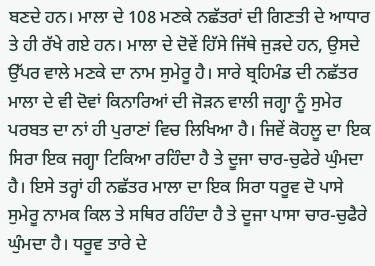ਬਣਦੇ ਹਨ। ਮਾਲਾ ਦੇ 108 ਮਣਕੇ ਨਛੱਤਰਾਂ ਦੀ ਗਿਣਤੀ ਦੇ ਆਧਾਰ ਤੇ ਹੀ ਰੱਖੇ ਗਏ ਹਨ। ਮਾਲਾ ਦੇ ਦੋਵੇਂ ਹਿੱਸੇ ਜਿੱਥੇ ਜੁੜਦੇ ਹਨ, ਉਸਦੇ ਉੱਪਰ ਵਾਲੇ ਮਣਕੇ ਦਾ ਨਾਮ ਸੁਮੇਰੂ ਹੈ। ਸਾਰੇ ਬ੍ਰਹਿਮੰਡ ਦੀ ਨਛੱਤਰ ਮਾਲਾ ਦੇ ਵੀ ਦੋਵਾਂ ਕਿਨਾਰਿਆਂ ਦੀ ਜੋੜਨ ਵਾਲੀ ਜਗ੍ਹਾ ਨੂੰ ਸੁਮੇਰ ਪਰਬਤ ਦਾ ਨਾਂ ਹੀ ਪੁਰਾਣਾਂ ਵਿਚ ਲਿਖਿਆ ਹੈ। ਜਿਵੇਂ ਕੋਹਲੂ ਦਾ ਇਕ ਸਿਰਾ ਇਕ ਜਗ੍ਹਾ ਟਿਕਿਆ ਰਹਿੰਦਾ ਹੈ ਤੇ ਦੂਜਾ ਚਾਰ-ਚੁਫੇਰੇ ਘੁੰਮਦਾ ਹੈ। ਇਸੇ ਤਰ੍ਹਾਂ ਹੀ ਨਛੱਤਰ ਮਾਲਾ ਦਾ ਇਕ ਸਿਰਾ ਧਰੂਵ ਦੋ ਪਾਸੇ ਸੁਮੇਰੂ ਨਾਮਕ ਕਿਲ ਤੇ ਸਥਿਰ ਰਹਿੰਦਾ ਹੈ ਤੇ ਦੂਜਾ ਪਾਸਾ ਚਾਰ-ਚੁਫੈਰੇ ਘੁੰਮਦਾ ਹੈ। ਧਰੂਵ ਤਾਰੇ ਦੇ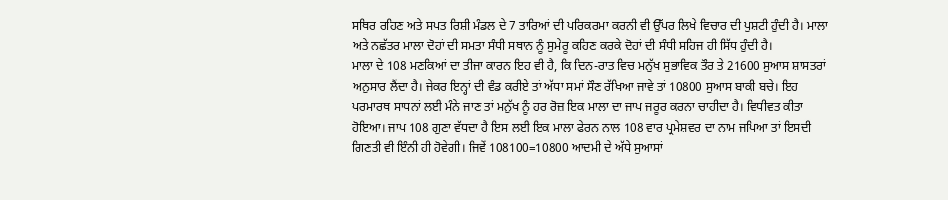ਸਥਿਰ ਰਹਿਣ ਅਤੇ ਸਪਤ ਰਿਸ਼ੀ ਮੰਡਲ ਦੇ 7 ਤਾਰਿਆਂ ਦੀ ਪਰਿਕਰਮਾ ਕਰਨੀ ਵੀ ਉੱਪਰ ਲਿਖੇ ਵਿਚਾਰ ਦੀ ਪੁਸ਼ਟੀ ਹੁੰਦੀ ਹੈ। ਮਾਲਾ ਅਤੇ ਨਛੱਤਰ ਮਾਲਾ ਦੋਹਾਂ ਦੀ ਸਮਤਾ ਸੰਧੀ ਸਥਾਨ ਨੂੰ ਸੁਮੇਰੂ ਕਹਿਣ ਕਰਕੇ ਦੋਹਾਂ ਦੀ ਸੰਧੀ ਸਹਿਜ ਹੀ ਸਿੱਧ ਹੁੰਦੀ ਹੈ।
ਮਾਲਾ ਦੇ 108 ਮਣਕਿਆਂ ਦਾ ਤੀਜਾ ਕਾਰਨ ਇਹ ਵੀ ਹੈ, ਕਿ ਦਿਨ-ਰਾਤ ਵਿਚ ਮਨੁੱਖ ਸੁਭਾਵਿਕ ਤੌਰ ਤੇ 21600 ਸੁਆਸ ਸ਼ਾਸਤਰਾਂ ਅਨੁਸਾਰ ਲੈਂਦਾ ਹੈ। ਜੇਕਰ ਇਨ੍ਹਾਂ ਦੀ ਵੰਡ ਕਰੀਏ ਤਾਂ ਅੱਧਾ ਸਮਾਂ ਸੌਣ ਰੱਖਿਆ ਜਾਵੇ ਤਾਂ 10800 ਸੁਆਸ ਬਾਕੀ ਬਚੇ। ਇਹ ਪਰਮਾਰਥ ਸਾਧਨਾਂ ਲਈ ਮੰਨੇ ਜਾਣ ਤਾਂ ਮਨੁੱਖ ਨੂੰ ਹਰ ਰੋਜ਼ ਇਕ ਮਾਲਾ ਦਾ ਜਾਪ ਜਰੂਰ ਕਰਨਾ ਚਾਹੀਦਾ ਹੈ। ਵਿਧੀਵਤ ਕੀਤਾ ਹੋਇਆ। ਜਾਪ 108 ਗੁਣਾ ਵੱਧਦਾ ਹੈ ਇਸ ਲਈ ਇਕ ਮਾਲਾ ਫੇਰਨ ਨਾਲ 108 ਵਾਰ ਪ੍ਰਮੇਸ਼ਵਰ ਦਾ ਨਾਮ ਜਪਿਆ ਤਾਂ ਇਸਦੀ ਗਿਣਤੀ ਵੀ ਇੰਨੀ ਹੀ ਹੋਵੇਗੀ। ਜਿਵੇਂ 108100=10800 ਆਦਮੀ ਦੇ ਅੱਧੇ ਸੁਆਸਾਂ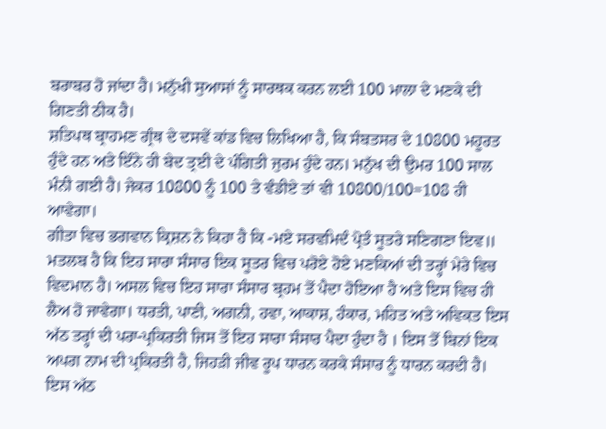ਬਰਾਬਰ ਹੋ ਜਾਂਦਾ ਹੈ। ਮਨੁੱਖੀ ਸੁਆਸਾਂ ਨੂੰ ਸਾਰਥਕ ਕਰਨ ਲਈ 100 ਮਾਲਾ ਦੇ ਮਣਕੇ ਦੀ ਗਿਣਤੀ ਠੀਕ ਹੈ।
ਸ਼ਤਿਪਥ ਬ੍ਰਾਹਮਣ ਗ੍ਰੰਥ ਦੇ ਦਸਵੇਂ ਕਾਂਡ ਵਿਚ ਲਿਖਿਆ ਹੈ, ਕਿ ਸੰਬਤਸਰ ਦੇ 10800 ਮਹੂਰਤ ਹੁੰਦੇ ਹਨ ਅਤੇ ਇੰਨੇ ਹੀ ਬੇਦ ਤ੍ਰਈ ਦੇ ਪੰਗਿਤੀ ਜੁਰਮ ਹੁੰਦੇ ਹਨ। ਮਨੁੱਖ ਦੀ ਉਮਰ 100 ਸਾਲ ਮੰਨੀ ਗਈ ਹੈ। ਜੇਕਰ 10800 ਨੂੰ 100 ਤੇ ਵੰਡੀਏ ਤਾਂ ਵੀ 10800/100=108 ਹੀ ਆਵੇਗਾ।
ਗੀਤਾ ਵਿਚ ਭਗਵਾਨ ਕ੍ਰਿਸ਼ਨ ਨੇ ਕਿਹਾ ਹੈ ਕਿ -ਮਏ ਸਰਵਮਿਦੰ ਪ੍ਰੋਤੰ ਸੂਤਰੇ ਸਣਿਗਣਾ ਇਵ॥
ਮਤਲਬ ਹੈ ਕਿ ਇਹ ਸਾਰਾ ਸੰਸਾਰ ਇਕ ਸੂਤਰ ਵਿਚ ਪਰੋਏ ਹੋਏ ਮਣਕਿਆਂ ਦੀ ਤਰ੍ਹਾਂ ਮੇਰੇ ਵਿਚ ਵਿਦਮਾਨ ਹੈ। ਅਸਲ ਵਿਚ ਇਹ ਸਾਰਾ ਸੰਸਾਰ ਬ੍ਰਹਮ ਤੋਂ ਪੈਦਾ ਹੋਇਆ ਹੈ ਅਤੇ ਇਸ ਵਿਚ ਹੀ ਲੈਅ ਹੋ ਜਾਵੇਗਾ। ਧਰਤੀ, ਪਾਣੀ, ਅਗਨੀ, ਹਵਾ, ਆਕਾਸ਼, ਹੰਕਾਰ, ਮਹਿਤ ਅਤੇ ਅਵਿਕਤ ਇਸ ਅੱਠ ਤਰ੍ਹਾਂ ਦੀ ਪਰਾ-ਪ੍ਰਕਿਰਤੀ ਜਿਸ ਤੋਂ ਇਹ ਸਾਰਾ ਸੰਸਾਰ ਪੈਦਾ ਹੁੰਦਾ ਹੈ । ਇਸ ਤੋਂ ਬਿਨਾਂ ਇਕ ਅਪਗ ਨਾਮ ਦੀ ਪ੍ਰਕਿਰਤੀ ਹੈ, ਜਿਹੜੀ ਜੀਵ ਰੂਪ ਧਾਰਨ ਕਰਕੇ ਸੰਸਾਰ ਨੂੰ ਧਾਰਨ ਕਰਦੀ ਹੈ। ਇਸ ਅੱਠ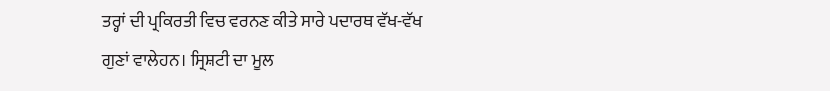ਤਰ੍ਹਾਂ ਦੀ ਪ੍ਰਕਿਰਤੀ ਵਿਚ ਵਰਨਣ ਕੀਤੇ ਸਾਰੇ ਪਦਾਰਥ ਵੱਖ-ਵੱਖ ਗੁਣਾਂ ਵਾਲੇਹਨ। ਸ੍ਰਿਸ਼ਟੀ ਦਾ ਮੂਲ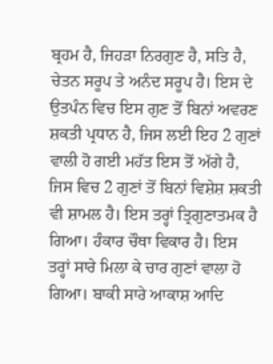ਬ੍ਰਹਮ ਹੈ, ਜਿਹੜਾ ਨਿਰਗੁਣ ਹੈ, ਸਤਿ ਹੈ, ਚੇਤਨ ਸਰੂਪ ਤੇ ਅਨੰਦ ਸਰੂਪ ਹੈ। ਇਸ ਦੇ ਉਤਪੰਨ ਵਿਚ ਇਸ ਗੁਣ ਤੋਂ ਬਿਨਾਂ ਅਵਰਣ ਸ਼ਕਤੀ ਪ੍ਰਧਾਨ ਹੈ, ਜਿਸ ਲਈ ਇਹ 2 ਗੁਣਾਂ ਵਾਲੀ ਹੋ ਗਈ ਮਹੱਤ ਇਸ ਤੋਂ ਅੱਗੇ ਹੈ, ਜਿਸ ਵਿਚ 2 ਗੁਣਾਂ ਤੋਂ ਬਿਨਾਂ ਵਿਸ਼ੇਸ਼ ਸ਼ਕਤੀ ਵੀ ਸ਼ਾਮਲ ਹੈ। ਇਸ ਤਰ੍ਹਾਂ ਤ੍ਰਿਗੁਣਾਤਮਕ ਹੈ ਗਿਆ। ਹੰਕਾਰ ਚੌਥਾ ਵਿਕਾਰ ਹੈ। ਇਸ ਤਰ੍ਹਾਂ ਸਾਰੇ ਮਿਲਾ ਕੇ ਚਾਰ ਗੁਣਾਂ ਵਾਲਾ ਹੋ ਗਿਆ। ਬਾਕੀ ਸਾਰੇ ਆਕਾਸ਼ ਆਦਿ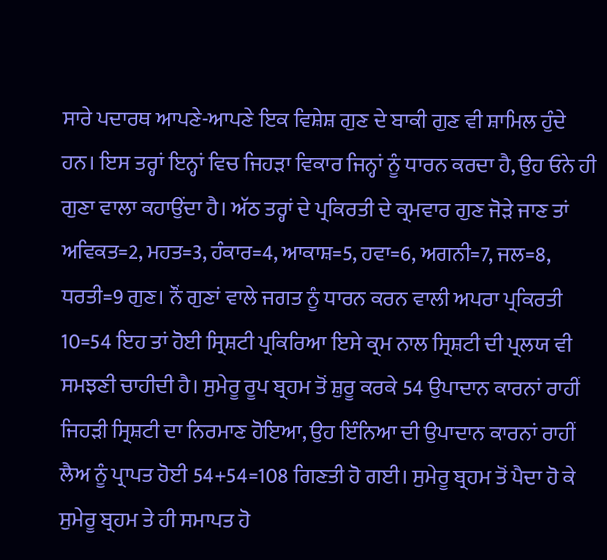ਸਾਰੇ ਪਦਾਰਥ ਆਪਣੇ-ਆਪਣੇ ਇਕ ਵਿਸ਼ੇਸ਼ ਗੁਣ ਦੇ ਬਾਕੀ ਗੁਣ ਵੀ ਸ਼ਾਮਿਲ ਹੁੰਦੇ ਹਨ। ਇਸ ਤਰ੍ਹਾਂ ਇਨ੍ਹਾਂ ਵਿਚ ਜਿਹੜਾ ਵਿਕਾਰ ਜਿਨ੍ਹਾਂ ਨੂੰ ਧਾਰਨ ਕਰਦਾ ਹੈ, ਉਹ ਓਨੇ ਹੀ ਗੁਣਾ ਵਾਲਾ ਕਹਾਉਂਦਾ ਹੈ। ਅੱਠ ਤਰ੍ਹਾਂ ਦੇ ਪ੍ਰਕਿਰਤੀ ਦੇ ਕ੍ਰਮਵਾਰ ਗੁਣ ਜੋੜੇ ਜਾਣ ਤਾਂ ਅਵਿਕਤ=2, ਮਹਤ=3, ਹੰਕਾਰ=4, ਆਕਾਸ਼=5, ਹਵਾ=6, ਅਗਨੀ=7, ਜਲ=8, ਧਰਤੀ=9 ਗੁਣ। ਨੌਂ ਗੁਣਾਂ ਵਾਲੇ ਜਗਤ ਨੂੰ ਧਾਰਨ ਕਰਨ ਵਾਲੀ ਅਪਰਾ ਪ੍ਰਕਿਰਤੀ 10=54 ਇਹ ਤਾਂ ਹੋਈ ਸ੍ਰਿਸ਼ਟੀ ਪ੍ਰਕਿਰਿਆ ਇਸੇ ਕ੍ਰਮ ਨਾਲ ਸ੍ਰਿਸ਼ਟੀ ਦੀ ਪ੍ਰਲਯ ਵੀ ਸਮਝਣੀ ਚਾਹੀਦੀ ਹੈ। ਸੁਮੇਰੂ ਰੂਪ ਬ੍ਰਹਮ ਤੋਂ ਸ਼ੁਰੂ ਕਰਕੇ 54 ਉਪਾਦਾਨ ਕਾਰਨਾਂ ਰਾਹੀਂ ਜਿਹੜੀ ਸ੍ਰਿਸ਼ਟੀ ਦਾ ਨਿਰਮਾਣ ਹੋਇਆ, ਉਹ ਇੰਨਿਆ ਦੀ ਉਪਾਦਾਨ ਕਾਰਨਾਂ ਰਾਹੀਂ ਲੈਅ ਨੂੰ ਪ੍ਰਾਪਤ ਹੋਈ 54+54=108 ਗਿਣਤੀ ਹੋ ਗਈ। ਸੁਮੇਰੂ ਬ੍ਰਹਮ ਤੋਂ ਪੈਦਾ ਹੋ ਕੇ ਸੁਮੇਰੂ ਬ੍ਰਹਮ ਤੇ ਹੀ ਸਮਾਪਤ ਹੋ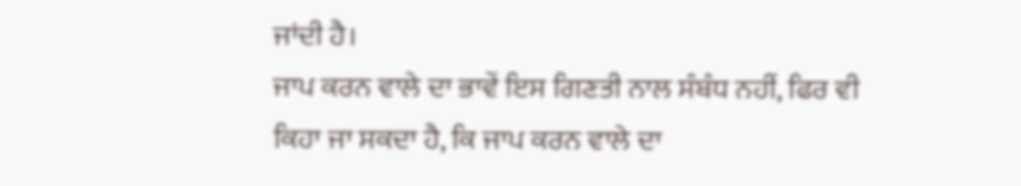ਜਾਂਦੀ ਹੈ।
ਜਾਪ ਕਰਨ ਵਾਲੇ ਦਾ ਭਾਵੇਂ ਇਸ ਗਿਣਤੀ ਨਾਲ ਸੰਬੰਧ ਨਹੀਂ, ਫਿਰ ਵੀ ਕਿਹਾ ਜਾ ਸਕਦਾ ਹੈ, ਕਿ ਜਾਪ ਕਰਨ ਵਾਲੇ ਦਾ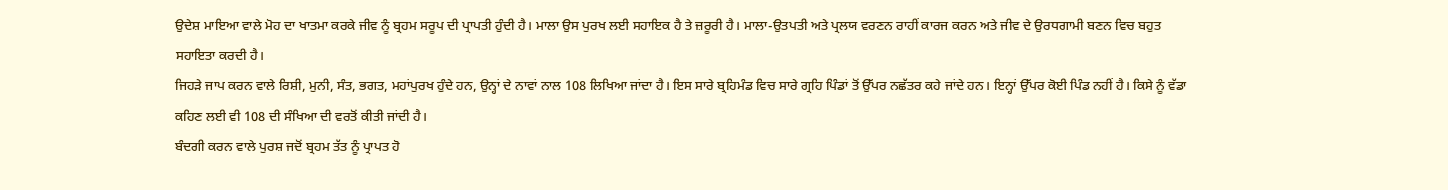ਉਦੇਸ਼ ਮਾਇਆ ਵਾਲੇ ਮੋਹ ਦਾ ਖਾਤਮਾ ਕਰਕੇ ਜੀਵ ਨੂੰ ਬ੍ਰਹਮ ਸਰੂਪ ਦੀ ਪ੍ਰਾਪਤੀ ਹੁੰਦੀ ਹੈ। ਮਾਲਾ ਉਸ ਪੁਰਖ ਲਈ ਸਹਾਇਕ ਹੈ ਤੇ ਜ਼ਰੂਰੀ ਹੈ। ਮਾਲਾ-ਉਤਪਤੀ ਅਤੇ ਪ੍ਰਲਯ ਵਰਣਨ ਰਾਹੀਂ ਕਾਰਜ ਕਰਨ ਅਤੇ ਜੀਵ ਦੇ ਉਰਧਗਾਮੀ ਬਣਨ ਵਿਚ ਬਹੁਤ ਸਹਾਇਤਾ ਕਰਦੀ ਹੈ।
ਜਿਹੜੇ ਜਾਪ ਕਰਨ ਵਾਲੇ ਰਿਸ਼ੀ, ਮੁਨੀ, ਸੰਤ, ਭਗਤ, ਮਹਾਂਪੁਰਖ ਹੁੰਦੇ ਹਨ, ਉਨ੍ਹਾਂ ਦੇ ਨਾਵਾਂ ਨਾਲ 108 ਲਿਖਿਆ ਜਾਂਦਾ ਹੈ। ਇਸ ਸਾਰੇ ਬ੍ਰਹਿਮੰਡ ਵਿਚ ਸਾਰੇ ਗ੍ਰਹਿ ਪਿੰਡਾਂ ਤੋਂ ਉੱਪਰ ਨਛੱਤਰ ਕਹੇ ਜਾਂਦੇ ਹਨ। ਇਨ੍ਹਾਂ ਉੱਪਰ ਕੋਈ ਪਿੰਡ ਨਹੀਂ ਹੈ। ਕਿਸੇ ਨੂੰ ਵੱਡਾ ਕਹਿਣ ਲਈ ਵੀ 108 ਦੀ ਸੰਖਿਆ ਦੀ ਵਰਤੋਂ ਕੀਤੀ ਜਾਂਦੀ ਹੈ।
ਬੰਦਗੀ ਕਰਨ ਵਾਲੇ ਪੁਰਸ਼ ਜਦੋਂ ਬ੍ਰਹਮ ਤੱਤ ਨੂੰ ਪ੍ਰਾਪਤ ਹੋ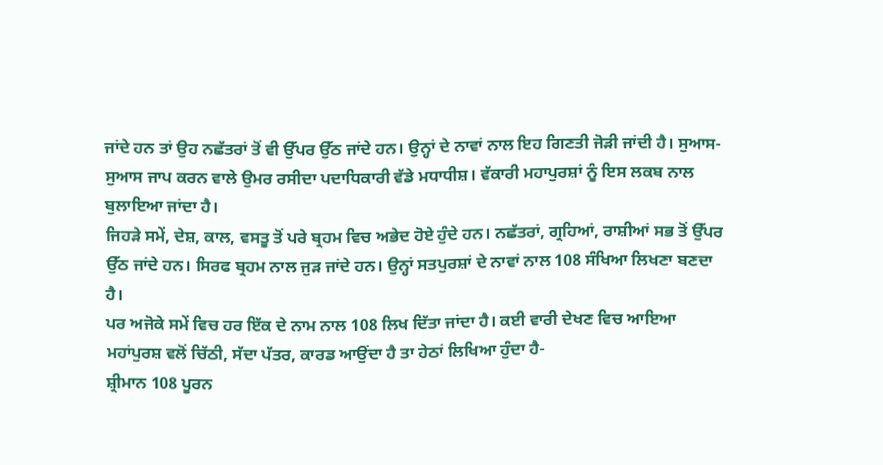ਜਾਂਦੇ ਹਨ ਤਾਂ ਉਹ ਨਛੱਤਰਾਂ ਤੋਂ ਵੀ ਉੱਪਰ ਉੱਠ ਜਾਂਦੇ ਹਨ। ਉਨ੍ਹਾਂ ਦੇ ਨਾਵਾਂ ਨਾਲ ਇਹ ਗਿਣਤੀ ਜੋੜੀ ਜਾਂਦੀ ਹੈ। ਸੁਆਸ-ਸੁਆਸ ਜਾਪ ਕਰਨ ਵਾਲੇ ਉਮਰ ਰਸੀਦਾ ਪਦਾਧਿਕਾਰੀ ਵੱਡੇ ਮਧਾਧੀਸ਼। ਵੱਕਾਰੀ ਮਹਾਪੁਰਸ਼ਾਂ ਨੂੰ ਇਸ ਲਕਬ ਨਾਲ ਬੁਲਾਇਆ ਜਾਂਦਾ ਹੈ।
ਜਿਹੜੇ ਸਮੇਂ, ਦੇਸ਼, ਕਾਲ, ਵਸਤੂ ਤੋਂ ਪਰੇ ਬ੍ਰਹਮ ਵਿਚ ਅਭੇਦ ਹੋਏ ਹੁੰਦੇ ਹਨ। ਨਛੱਤਰਾਂ, ਗ੍ਰਹਿਆਂ, ਰਾਸ਼ੀਆਂ ਸਭ ਤੋਂ ਉੱਪਰ ਉੱਠ ਜਾਂਦੇ ਹਨ। ਸਿਰਫ ਬ੍ਰਹਮ ਨਾਲ ਜੁੜ ਜਾਂਦੇ ਹਨ। ਉਨ੍ਹਾਂ ਸਤਪੁਰਸ਼ਾਂ ਦੇ ਨਾਵਾਂ ਨਾਲ 108 ਸੰਖਿਆ ਲਿਖਣਾ ਬਣਦਾ ਹੈ।
ਪਰ ਅਜੋਕੇ ਸਮੇਂ ਵਿਚ ਹਰ ਇੱਕ ਦੇ ਨਾਮ ਨਾਲ 108 ਲਿਖ ਦਿੱਤਾ ਜਾਂਦਾ ਹੈ। ਕਈ ਵਾਰੀ ਦੇਖਣ ਵਿਚ ਆਇਆ ਮਹਾਂਪੁਰਸ਼ ਵਲੋਂ ਚਿੱਠੀ, ਸੱਦਾ ਪੱਤਰ, ਕਾਰਡ ਆਉਂਦਾ ਹੈ ਤਾ ਹੇਠਾਂ ਲਿਖਿਆ ਹੁੰਦਾ ਹੈ-
ਸ਼੍ਰੀਮਾਨ 108 ਪੂਰਨ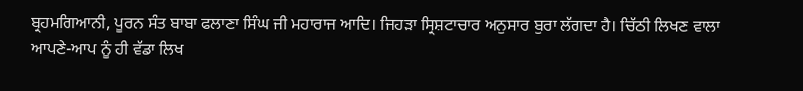ਬ੍ਰਹਮਗਿਆਨੀ, ਪੂਰਨ ਸੰਤ ਬਾਬਾ ਫਲਾਣਾ ਸਿੰਘ ਜੀ ਮਹਾਰਾਜ ਆਦਿ। ਜਿਹੜਾ ਸ੍ਰਿਸ਼ਟਾਚਾਰ ਅਨੁਸਾਰ ਬੁਰਾ ਲੱਗਦਾ ਹੈ। ਚਿੱਠੀ ਲਿਖਣ ਵਾਲਾ ਆਪਣੇ-ਆਪ ਨੂੰ ਹੀ ਵੱਡਾ ਲਿਖ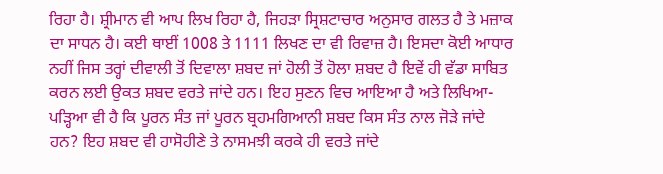ਰਿਹਾ ਹੈ। ਸ਼੍ਰੀਮਾਨ ਵੀ ਆਪ ਲਿਖ ਰਿਹਾ ਹੈ, ਜਿਹੜਾ ਸ੍ਰਿਸ਼ਟਾਚਾਰ ਅਨੁਸਾਰ ਗਲਤ ਹੈ ਤੇ ਮਜ਼ਾਕ ਦਾ ਸਾਧਨ ਹੈ। ਕਈ ਥਾਈਂ 1008 ਤੇ 1111 ਲਿਖਣ ਦਾ ਵੀ ਰਿਵਾਜ਼ ਹੈ। ਇਸਦਾ ਕੋਈ ਆਧਾਰ ਨਹੀਂ ਜਿਸ ਤਰ੍ਹਾਂ ਦੀਵਾਲੀ ਤੋਂ ਦਿਵਾਲਾ ਸ਼ਬਦ ਜਾਂ ਹੋਲੀ ਤੋਂ ਹੋਲਾ ਸ਼ਬਦ ਹੈ ਇਵੇਂ ਹੀ ਵੱਡਾ ਸਾਬਿਤ ਕਰਨ ਲਈ ਉਕਤ ਸ਼ਬਦ ਵਰਤੇ ਜਾਂਦੇ ਹਨ। ਇਹ ਸੁਣਨ ਵਿਚ ਆਇਆ ਹੈ ਅਤੇ ਲਿਖਿਆ-ਪੜ੍ਹਿਆ ਵੀ ਹੈ ਕਿ ਪੂਰਨ ਸੰਤ ਜਾਂ ਪੂਰਨ ਬ੍ਰਹਮਗਿਆਨੀ ਸ਼ਬਦ ਕਿਸ ਸੰਤ ਨਾਲ ਜੋੜੇ ਜਾਂਦੇ ਹਨ? ਇਹ ਸ਼ਬਦ ਵੀ ਹਾਸੋਹੀਣੇ ਤੇ ਨਾਸਮਝੀ ਕਰਕੇ ਹੀ ਵਰਤੇ ਜਾਂਦੇ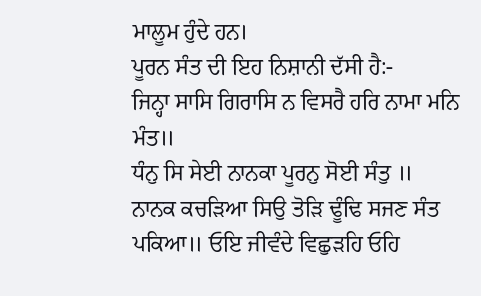ਮਾਲੂਮ ਹੁੰਦੇ ਹਨ।
ਪੂਰਨ ਸੰਤ ਦੀ ਇਹ ਨਿਸ਼ਾਨੀ ਦੱਸੀ ਹੈ:-
ਜਿਨ੍ਹਾ ਸਾਸਿ ਗਿਰਾਸਿ ਨ ਵਿਸਰੈ ਹਰਿ ਨਾਮਾ ਮਨਿ ਮੰਤ॥
ਧੰਨੁ ਸਿ ਸੇਈ ਨਾਨਕਾ ਪੂਰਨੁ ਸੋਈ ਸੰਤੁ ॥
ਨਾਨਕ ਕਚੜਿਆ ਸਿਉ ਤੋੜਿ ਢੂੰਢਿ ਸਜਣ ਸੰਤ ਪਕਿਆ॥ ਓਇ ਜੀਵੰਦੇ ਵਿਛੁੜਹਿ ਓਹਿ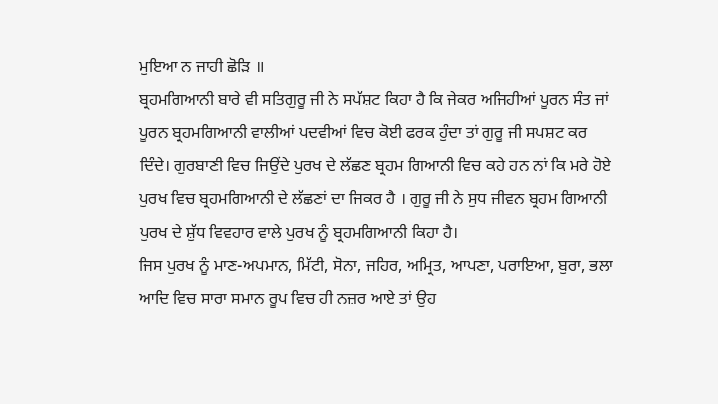ਮੁਇਆ ਨ ਜਾਹੀ ਛੋੜਿ ॥
ਬ੍ਰਹਮਗਿਆਨੀ ਬਾਰੇ ਵੀ ਸਤਿਗੁਰੂ ਜੀ ਨੇ ਸਪੱਸ਼ਟ ਕਿਹਾ ਹੈ ਕਿ ਜੇਕਰ ਅਜਿਹੀਆਂ ਪੂਰਨ ਸੰਤ ਜਾਂ ਪੂਰਨ ਬ੍ਰਹਮਗਿਆਨੀ ਵਾਲੀਆਂ ਪਦਵੀਆਂ ਵਿਚ ਕੋਈ ਫਰਕ ਹੁੰਦਾ ਤਾਂ ਗੁਰੂ ਜੀ ਸਪਸ਼ਟ ਕਰ ਦਿੰਦੇ। ਗੁਰਬਾਣੀ ਵਿਚ ਜਿਉਂਦੇ ਪੁਰਖ ਦੇ ਲੱਛਣ ਬ੍ਰਹਮ ਗਿਆਨੀ ਵਿਚ ਕਹੇ ਹਨ ਨਾਂ ਕਿ ਮਰੇ ਹੋਏ ਪੁਰਖ ਵਿਚ ਬ੍ਰਹਮਗਿਆਨੀ ਦੇ ਲੱਛਣਾਂ ਦਾ ਜਿਕਰ ਹੈ । ਗੁਰੂ ਜੀ ਨੇ ਸੁਧ ਜੀਵਨ ਬ੍ਰਹਮ ਗਿਆਨੀ ਪੁਰਖ ਦੇ ਸ਼ੁੱਧ ਵਿਵਹਾਰ ਵਾਲੇ ਪੁਰਖ ਨੂੰ ਬ੍ਰਹਮਗਿਆਨੀ ਕਿਹਾ ਹੈ।
ਜਿਸ ਪੁਰਖ ਨੂੰ ਮਾਣ-ਅਪਮਾਨ, ਮਿੱਟੀ, ਸੋਨਾ, ਜਹਿਰ, ਅਮ੍ਰਿਤ, ਆਪਣਾ, ਪਰਾਇਆ, ਬੁਰਾ, ਭਲਾ ਆਦਿ ਵਿਚ ਸਾਰਾ ਸਮਾਨ ਰੂਪ ਵਿਚ ਹੀ ਨਜ਼ਰ ਆਏ ਤਾਂ ਉਹ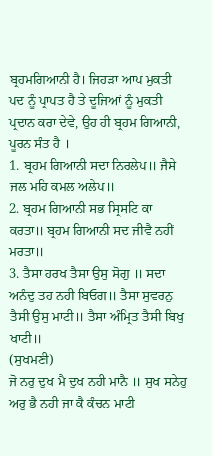ਬ੍ਰਹਮਗਿਆਨੀ ਹੈ। ਜਿਹੜਾ ਆਪ ਮੁਕਤੀ ਪਦ ਨੂੰ ਪ੍ਰਾਪਤ ਹੈ ਤੇ ਦੂਜਿਆਂ ਨੂੰ ਮੁਕਤੀ ਪ੍ਰਦਾਨ ਕਰਾ ਦੇਵੇ, ਉਹ ਹੀ ਬ੍ਰਹਮ ਗਿਆਨੀ, ਪੂਰਨ ਸੰਤ ਹੈ ।
1. ਬ੍ਰਹਮ ਗਿਆਨੀ ਸਦਾ ਨਿਰਲੇਪ॥ ਜੈਸੇ ਜਲ ਮਹਿ ਕਮਲ ਅਲੇਪ॥
2. ਬ੍ਰਹਮ ਗਿਆਨੀ ਸਭ ਸ੍ਰਿਸਟਿ ਕਾ ਕਰਤਾ॥ ਬ੍ਰਹਮ ਗਿਆਨੀ ਸਦ ਜੀਵੈ ਨਹੀਂ ਮਰਤਾ॥
3. ਤੈਸਾ ਹਰਖ ਤੈਸਾ ਉਸੁ ਸੋਗੁ ॥ ਸਦਾ ਅਨੰਦੁ ਤਹ ਨਹੀ ਬਿਓਗ॥ ਤੈਸਾ ਸੁਵਰਨੁ ਤੈਸੀ ਉਸੁ ਮਾਟੀ॥ ਤੈਸਾ ਅੰਮ੍ਰਿਤ ਤੈਸੀ ਬਿਖੁ ਖਾਟੀ॥
(ਸੁਖਮਣੀ)
ਜੋ ਨਰੁ ਦੁਖ ਮੈ ਦੁਖ ਨਹੀ ਮਾਨੈ ॥ ਸੁਖ ਸਨੇਹੁ ਅਰੁ ਭੈ ਨਹੀ ਜਾ ਕੈ ਕੰਚਨ ਮਾਟੀ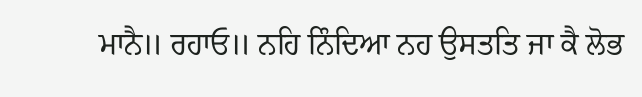ਮਾਨੈ॥ ਰਹਾਓ॥ ਨਹਿ ਨਿੰਦਿਆ ਨਹ ਉਸਤਤਿ ਜਾ ਕੈ ਲੋਭ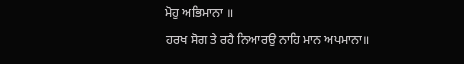ਮੋਹੁ ਅਭਿਮਾਨਾ ॥
ਹਰਖ ਸੋਗ ਤੇ ਰਹੈ ਨਿਆਰਉ ਨਾਹਿ ਮਾਨ ਅਪਮਾਨਾ॥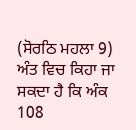(ਸੋਰਠਿ ਮਹਲਾ 9)
ਅੰਤ ਵਿਚ ਕਿਹਾ ਜਾ ਸਕਦਾ ਹੈ ਕਿ ਅੰਕ 108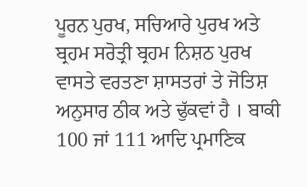ਪੂਰਨ ਪੁਰਖ, ਸਚਿਆਰੇ ਪੁਰਖ ਅਤੇ ਬ੍ਰਹਮ ਸਰੋਤ੍ਰੀ ਬ੍ਰਹਮ ਨਿਸ਼ਠ ਪੁਰਖ ਵਾਸਤੇ ਵਰਤਣਾ ਸ਼ਾਸਤਰਾਂ ਤੇ ਜੋਤਿਸ਼ ਅਨੁਸਾਰ ਠੀਕ ਅਤੇ ਢੁੱਕਵਾਂ ਹੈ । ਬਾਕੀ 100 ਜਾਂ 111 ਆਦਿ ਪ੍ਰਮਾਣਿਕ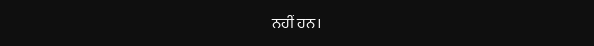ਨਹੀਂ ਹਨ।